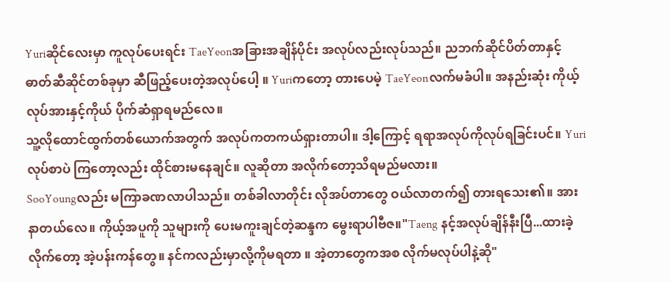Yuriဆိုင်လေးမှာ ကူလုပ်ပေးရင်း TaeYeonအခြားအချိန်ပိုင်း အလုပ်လည်းလုပ်သည်။ ညဘက်ဆိုင်ပိတ်တာနှင့် ဓာတ်ဆီဆိုင်တစ်ခုမှာ ဆီဖြည့်ပေးတဲ့အလုပ်ပေါ့ ။ Yuriကတော့ တားပေမဲ့ TaeYeonလက်မခံပါ။ အနည်းဆုံး ကိုယ့်လုပ်အားနှင့်ကိုယ် ပိုက်ဆံရှာရမည်လေ။
သူ့လိုထောင်ထွက်တစ်ယောက်အတွက် အလုပ်ကတကယ်ရှားတာပါ။ ဒါ့ကြောင့် ရရာအလုပ်ကိုလုပ်ရခြင်းပင်။ Yuriလုပ်စာပဲ ကြတော့လည်း ထိုင်စားမနေချင်။ လူဆိုတာ အလိုက်တော့သိရမည်မလား။
SooYoungလည်း မကြာခဏလာပါသည်။ တစ်ခါလာတိုင်း လိုအပ်တာတွေ ဝယ်လာတက်၍ တားရသေး၏။ အားနာတယ်လေ။ ကိုယ့်အပူကို သူများကို ပေးမကူးချင်တဲ့ဆန္ဒက မွေးရာပါဗီဇ။"Taeng နင့်အလုပ်ချိန်နီးပြီ...ထားခဲ့လိုက်တော့ အဲ့ပန်းကန်တွေ။ နင်ကလည်းမှာလို့ကိုမရတာ ။ အဲ့တာတွေကအစ လိုက်မလုပ်ပါနဲ့ဆို"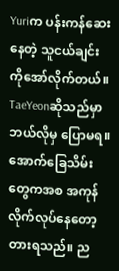Yuriက ပန်းကန်ဆေးနေတဲ့ သူငယ်ချင်းကိုအော်လိုက်တယ်။ TaeYeonဆိုသည်မှာ ဘယ်လိုမှ ပြောမရ။ အောက်ခြေသိမ်းတွေကအစ အကုန်လိုက်လုပ်နေတော့ တားရသည်။ ည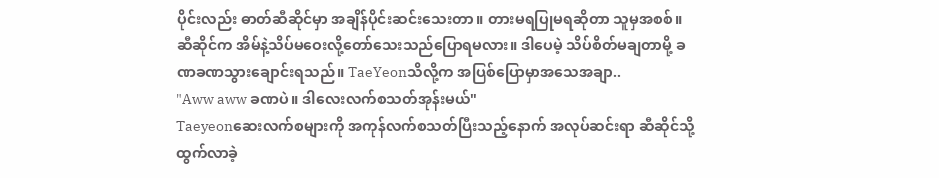ပိုင်းလည်း ဓာတ်ဆီဆိုင်မှာ အချိန်ပိုင်းဆင်းသေးတာ။ တားမရပြုမရဆိုတာ သူမှအစစ်။ ဆီဆိုင်က အိမ်နဲ့သိပ်မဝေးလို့တော်သေးသည်ပြောရမလား။ ဒါပေမဲ့ သိပ်စိတ်မချတာမို့ ခဏခဏသွားချောင်းရသည်။ TaeYeonသိလို့က အပြစ်ပြောမှာအသေအချာ..
"Aww aww ခဏပဲ။ ဒါလေးလက်စသတ်အုန်းမယ်"
Taeyeonဆေးလက်စများကို အကုန်လက်စသတ်ပြီးသည့်နောက် အလုပ်ဆင်းရာ ဆီဆိုင်သို့ထွက်လာခဲ့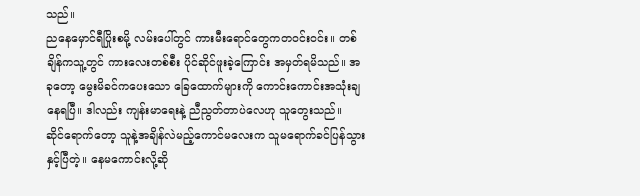သည်။
ညနေမှောင်ရီပြိုးစမို့ လမ်းပေါ်တွင် ကားမီးရောင်တွေကတဝင်းဝင်း။ တစ်ချိန်ကသူ့တွင် ကားလေးတစ်စီး ပိုင်ဆိုင်ဖူးခဲ့ကြောင်း အမှတ်ရမိသည်။ အခုတော့ မွေးမိခင်ကပေးသော ခြေထောက်များကို ကောင်းကောင်းအသုံးချနေရပြီ။ ဒါလည်း ကျန်းမာရေးနဲ့ ညီညွတ်တာပဲလေဟု သူတွေးသည်။
ဆိုင်ရောက်တော့ သူနဲ့အချိန်လဲမည့်ကောင်မလေးက သူမရောက်ခင်ပြန်သွားနှင့်ပြီတဲ့။ နေမကောင်းလို့ဆို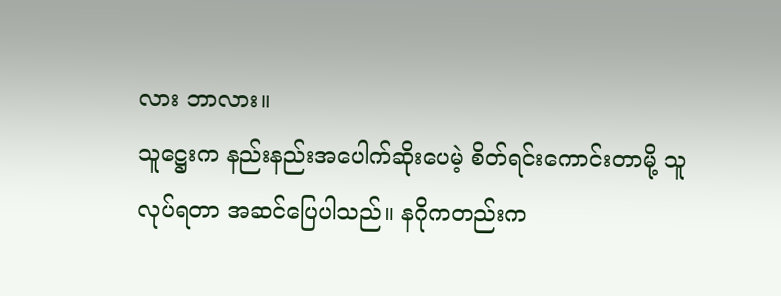လား ဘာလား။
သူဋ္ဌေးက နည်းနည်းအပေါက်ဆိုးပေမဲ့ စိတ်ရင်းကောင်းတာမို့ သူလုပ်ရတာ အဆင်ပြေပါသည်။ နဂိုကတည်းက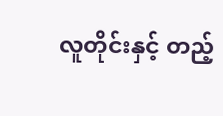လူတိုင်းနှင့် တည့်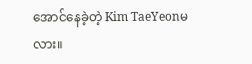အောင်နေခဲ့တဲ့ Kim TaeYeonမလား။